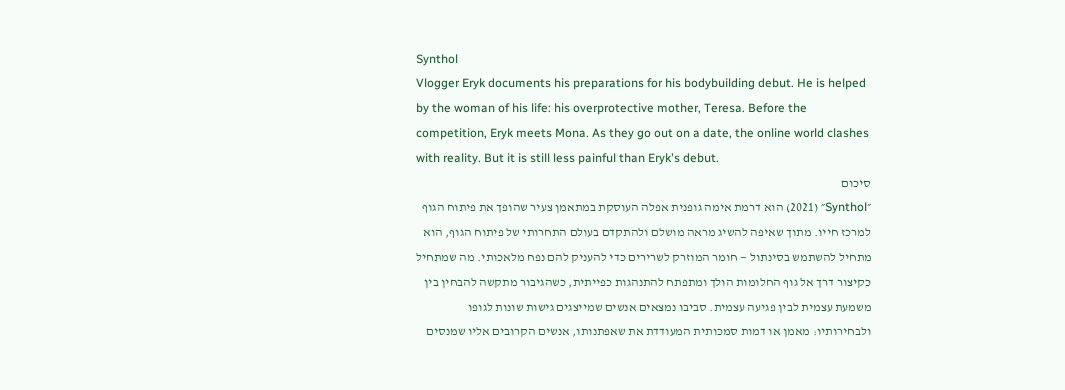Synthol
Vlogger Eryk documents his preparations for his bodybuilding debut. He is helped by the woman of his life: his overprotective mother, Teresa. Before the competition, Eryk meets Mona. As they go out on a date, the online world clashes with reality. But it is still less painful than Eryk's debut.
סיכום
״Synthol״ (2021) הוא דרמת אימה גופנית אפלה העוסקת במתאמן צעיר שהופך את פיתוח הגוף למרכז חייו. מתוך שאיפה להשיג מראה מושלם ולהתקדם בעולם התחרותי של פיתוח הגוף, הוא מתחיל להשתמש בסינתול — חומר המוזרק לשרירים כדי להעניק להם נפח מלאכותי. מה שמתחיל כקיצור דרך אל גוף החלומות הולך ומתפתח להתנהגות כפייתית, כשהגיבור מתקשה להבחין בין משמעת עצמית לבין פגיעה עצמית. סביבו נמצאים אנשים שמייצגים גישות שונות לגופו ולבחירותיו: מאמן או דמות סמכותית המעודדת את שאפתנותו, אנשים הקרובים אליו שמנסים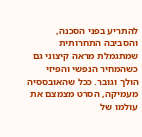להתריע בפני הסכנה, והסביבה התחרותית שמתגמלת מראה קיצוני גם כשהמחיר הנפשי והפיזי הולך וגובר. ככל שהאובססיה מעמיקה, הסרט מצמצם את עולמו של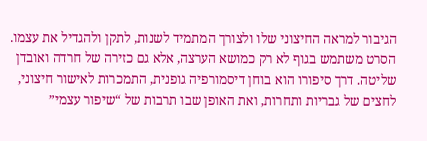הגיבור למראה החיצוני שלו ולצורך המתמיד לשנות, לתקן ולהגדיל את עצמו. הסרט משתמש בגוף לא רק כמושא הערצה, אלא גם כזירה של חרדה ואובדן שליטה. דרך סיפורו הוא בוחן דיסמורפיה גופנית, התמכרות לאישור חיצוני, לחצים של גבריות ותחרות, ואת האופן שבו תרבות של “שיפור עצמי”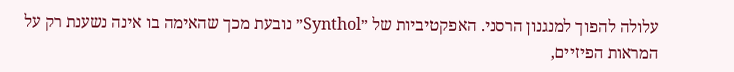עלולה להפוך למנגנון הרסני. האפקטיביות של ״Synthol״ נובעת מכך שהאימה בו אינה נשענת רק על המראות הפיזיים,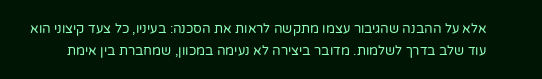אלא על ההבנה שהגיבור עצמו מתקשה לראות את הסכנה: בעיניו, כל צעד קיצוני הוא עוד שלב בדרך לשלמות. מדובר ביצירה לא נעימה במכוון, שמחברת בין אימת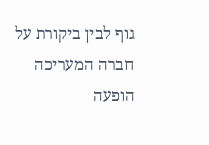גוף לבין ביקורת על חברה המעריכה הופעה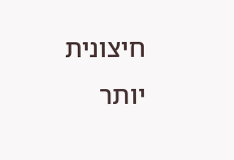חיצונית יותר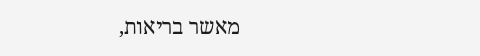מאשר בריאות,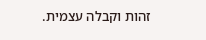זהות וקבלה עצמית.